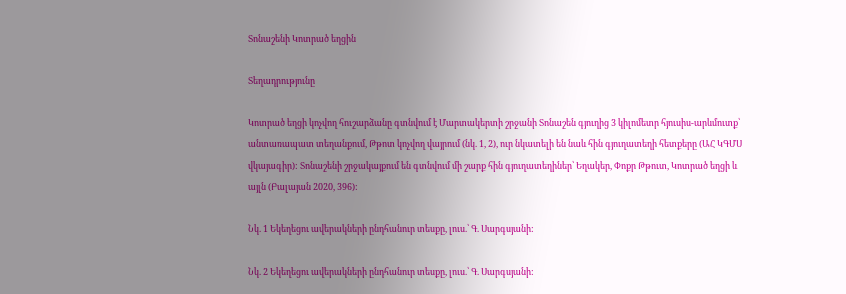Տոնաշենի Կոտրած եղցին

Տեղադրությունը

Կոտրած եղցի կոչվող հուշարձանը գտնվում է Մարտակերտի շրջանի Տոնաշեն գյուղից 3 կիլոմետր հյուսիս-արևմուտք՝ անտառապատ տեղանքում, Թթոտ կոչվող վայրում (նկ. 1, 2), ուր նկատելի են նաև հին գյուղատեղի հետքերը (ԱՀ ԿԳՄՍ վկայագիր): Տոնաշենի շրջակայքում են գտնվում մի շարք հին գյուղատեղիներ՝ Եղակեր, Փոքր Թթուտ, Կոտրած եղցի և այլն (Բալայան 2020, 396):

Նկ. 1 Եկեղեցու ավերակների ընդհանուր տեսքը, լուս.՝ Գ. Սարգսյանի:

Նկ. 2 Եկեղեցու ավերակների ընդհանուր տեսքը, լուս.՝ Գ. Սարգսյանի: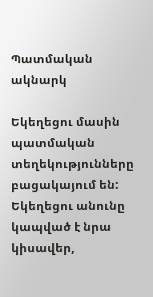Պատմական ակնարկ

Եկեղեցու մասին պատմական տեղեկությունները բացակայում են: Եկեղեցու անունը կապված է նրա կիսավեր,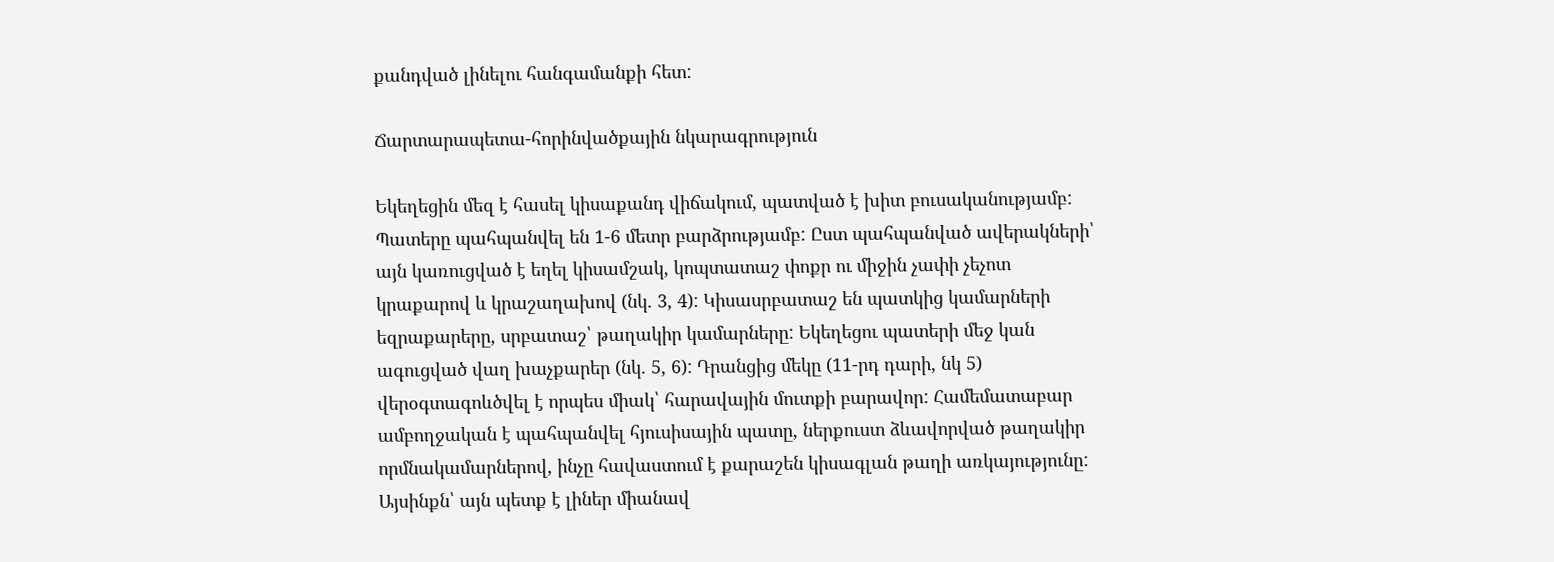քանդված լինելու հանգամանքի հետ:

Ճարտարապետա-հորինվածքային նկարագրություն

Եկեղեցին մեզ է հասել կիսաքանդ վիճակում, պատված է խիտ բուսականությամբ: Պատերը պահպանվել են 1-6 մետր բարձրությամբ: Ըստ պահպանված ավերակների՝ այն կառուցված է եղել կիսամշակ, կոպտատաշ փոքր ու միջին չափի չեչոտ կրաքարով և կրաշաղախով (նկ. 3, 4): Կիսասրբատաշ են պատկից կամարների եզրաքարերը, սրբատաշ՝ թաղակիր կամարները: Եկեղեցու պատերի մեջ կան ագուցված վաղ խաչքարեր (նկ. 5, 6): Դրանցից մեկը (11-րդ դարի, նկ 5) վերօգտագոևծվել է որպես միակ՝ հարավային մուտքի բարավոր: Համեմատաբար ամբողջական է պահպանվել հյուսիսային պատը, ներքուստ ձևավորված թաղակիր որմնակամարներով, ինչը հավաստում է քարաշեն կիսագլան թաղի առկայությունը: Այսինքն՝ այն պետք է լիներ միանավ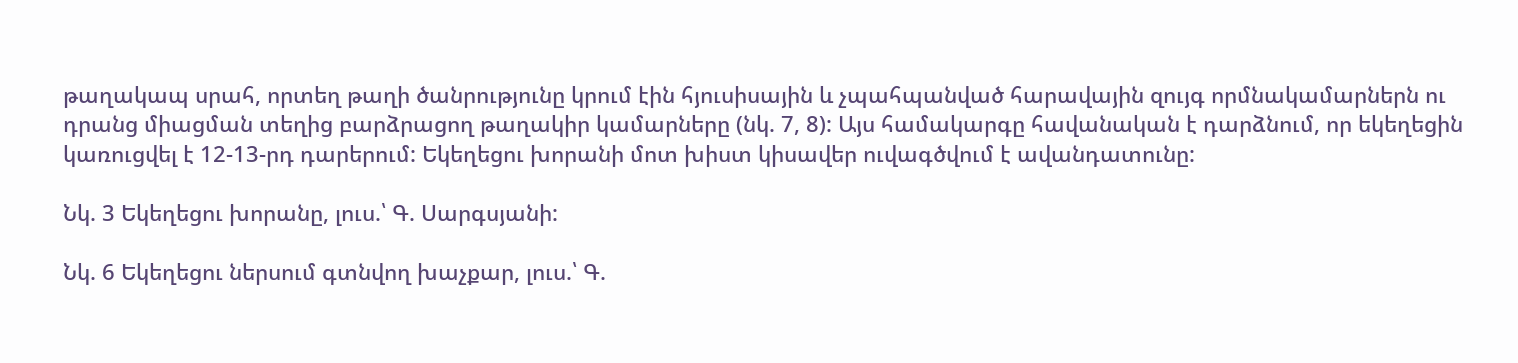թաղակապ սրահ, որտեղ թաղի ծանրությունը կրում էին հյուսիսային և չպահպանված հարավային զույգ որմնակամարներն ու դրանց միացման տեղից բարձրացող թաղակիր կամարները (նկ. 7, 8): Այս համակարգը հավանական է դարձնում, որ եկեղեցին կառուցվել է 12-13-րդ դարերում: Եկեղեցու խորանի մոտ խիստ կիսավեր ուվագծվում է ավանդատունը:

Նկ. 3 Եկեղեցու խորանը, լուս.՝ Գ. Սարգսյանի:

Նկ. 6 Եկեղեցու ներսում գտնվող խաչքար, լուս.՝ Գ.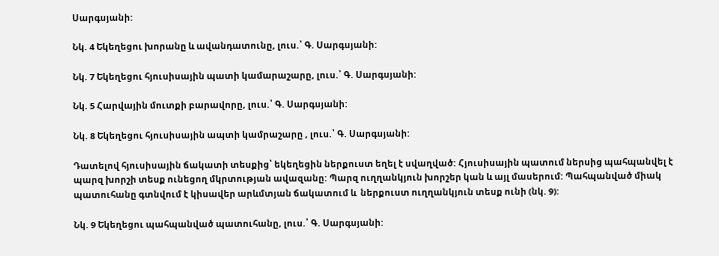Սարգսյանի:

Նկ. 4 Եկեղեցու խորանը և ավանդատունը, լուս.՝ Գ. Սարգսյանի:

Նկ. 7 Եկեղեցու հյուսիսային պատի կամարաշարը, լուս.՝ Գ. Սարգսյանի:

Նկ. 5 Հարվային մուտքի բարավորը, լուս.՝ Գ. Սարգսյանի:

Նկ. 8 Եկեղեցու հյուսիսային ապտի կամրաշարը , լուս.՝ Գ. Սարգսյանի:

Դատելով հյուսիսային ճակատի տեսքից՝ եկեղեցին ներքուստ եղել է սվաղված: Հյուսիսային պատում ներսից պահպանվել է պարզ խորշի տեսք ունեցող մկրտության ավազանը: Պարզ ուղղանկյուն խորշեր կան և այլ մասերում: Պահպանված միակ պատուհանը գտնվում է կիսավեր արևմտյան ճակատում և  ներքուստ ուղղանկյուն տեսք ունի (նկ. 9):

Նկ. 9 Եկեղեցու պահպանված պատուհանը, լուս.՝ Գ. Սարգսյանի: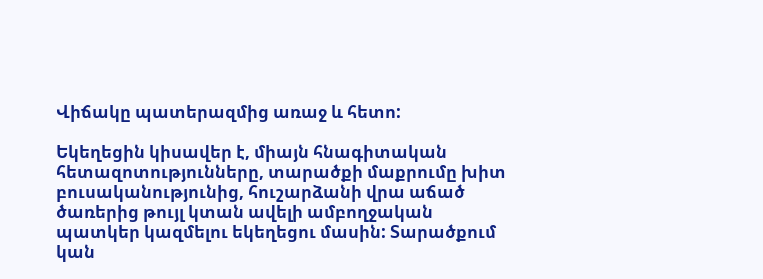Վիճակը պատերազմից առաջ և հետո:

Եկեղեցին կիսավեր է, միայն հնագիտական հետազոտությունները, տարածքի մաքրումը խիտ բուսականությունից, հուշարձանի վրա աճած ծառերից թույլ կտան ավելի ամբողջական պատկեր կազմելու եկեղեցու մասին: Տարածքում կան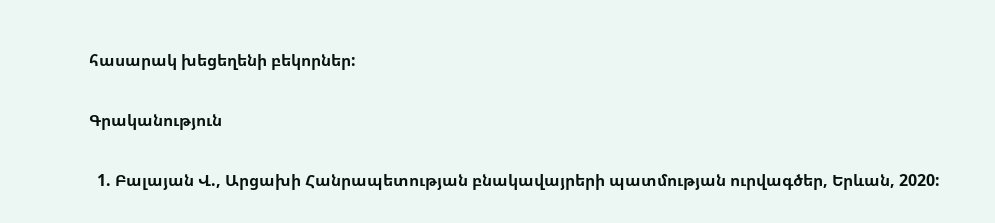հասարակ խեցեղենի բեկորներ:

Գրականություն

  1. Բալայան Վ., Արցախի Հանրապետության բնակավայրերի պատմության ուրվագծեր, Երևան, 2020: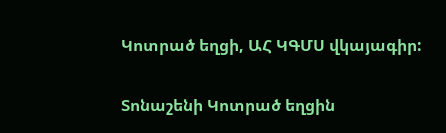Կոտրած եղցի, ԱՀ ԿԳՄՍ վկայագիր:

Տոնաշենի Կոտրած եղցին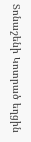Տոնաշենի Կոտրած եղցին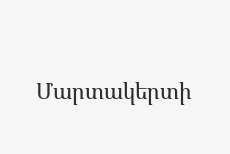Մարտակերտի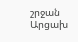շրջան
Արցախ